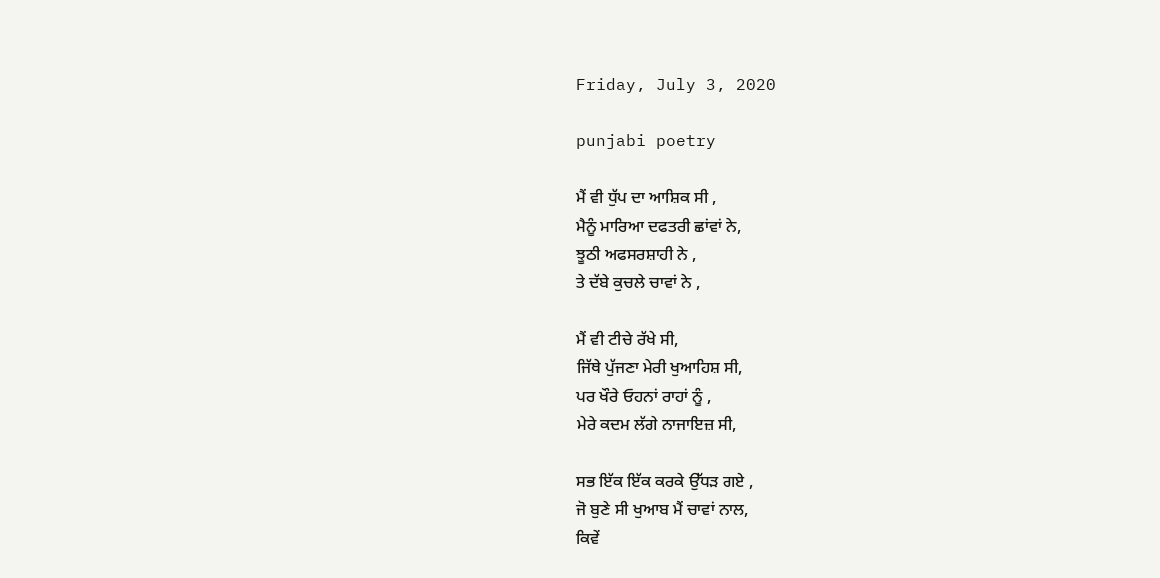Friday, July 3, 2020

punjabi poetry

ਮੈਂ ਵੀ ਧੁੱਪ ਦਾ ਆਸ਼ਿਕ ਸੀ ,
ਮੈਨੂੰ ਮਾਰਿਆ ਦਫਤਰੀ ਛਾਂਵਾਂ ਨੇ,
ਝੂਠੀ ਅਫਸਰਸ਼ਾਹੀ ਨੇ ,
ਤੇ ਦੱਬੇ ਕੁਚਲੇ ਚਾਵਾਂ ਨੇ ,

ਮੈਂ ਵੀ ਟੀਚੇ ਰੱਖੇ ਸੀ,
ਜਿੱਥੇ ਪੁੱਜਣਾ ਮੇਰੀ ਖੁਆਹਿਸ਼ ਸੀ,
ਪਰ ਖੌਰੇ ਓਹਨਾਂ ਰਾਹਾਂ ਨੂੰ ,
ਮੇਰੇ ਕਦਮ ਲੱਗੇ ਨਾਜਾਇਜ਼ ਸੀ,

ਸਭ ਇੱਕ ਇੱਕ ਕਰਕੇ ਉੱਧੜ ਗਏ ,
ਜੋ ਬੁਣੇ ਸੀ ਖੁਆਬ ਮੈਂ ਚਾਵਾਂ ਨਾਲ,
ਕਿਵੇਂ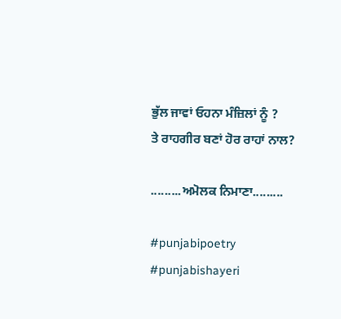ਭੁੱਲ ਜਾਵਾਂ ਓਹਨਾ ਮੰਜ਼ਿਲਾਂ ਨੂੰ ?
ਤੇ ਰਾਹਗੀਰ ਬਣਾਂ ਹੋਰ ਰਾਹਾਂ ਨਾਲ?

.........ਅਮੋਲਕ ਨਿਮਾਣਾ.........

#punjabipoetry #punjabishayeri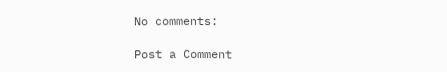No comments:

Post a Comment